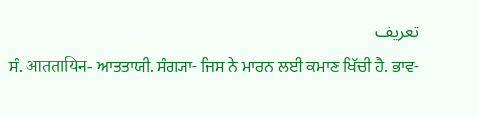تعریف
ਸੰ. आततायिन- ਆਤਤਾਯੀ. ਸੰਗ੍ਯਾ- ਜਿਸ ਨੇ ਮਾਰਨ ਲਈ ਕਮਾਣ ਖਿੱਚੀ ਹੈ. ਭਾਵ-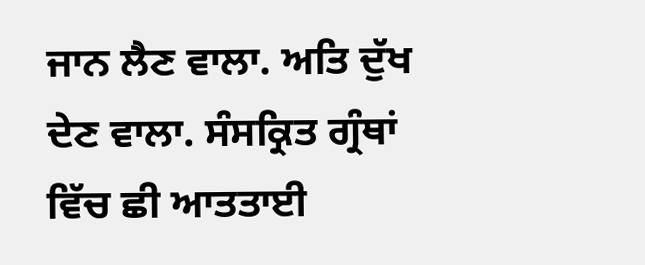ਜਾਨ ਲੈਣ ਵਾਲਾ. ਅਤਿ ਦੁੱਖ ਦੇਣ ਵਾਲਾ. ਸੰਸਕ੍ਰਿਤ ਗ੍ਰੰਥਾਂ ਵਿੱਚ ਛੀ ਆਤਤਾਈ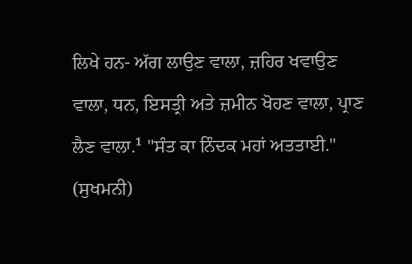ਲਿਖੇ ਹਨ- ਅੱਗ ਲਾਉਣ ਵਾਲਾ, ਜ਼ਹਿਰ ਖਵਾਉਣ ਵਾਲਾ, ਧਨ, ਇਸਤ੍ਰੀ ਅਤੇ ਜ਼ਮੀਨ ਖੋਹਣ ਵਾਲਾ, ਪ੍ਰਾਣ ਲੈਣ ਵਾਲਾ.¹ "ਸੰਤ ਕਾ ਨਿੰਦਕ ਮਹਾਂ ਅਤਤਾਈ." (ਸੁਖਮਨੀ)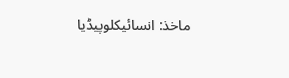ماخذ: انسائیکلوپیڈیا